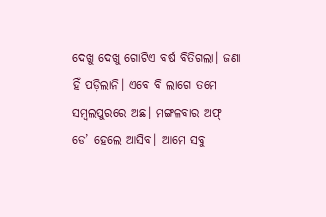ଦେଖୁ ଦେଖୁ ଗୋଟିଏ ବର୍ଷ ବିତିଗଲା। ଜଣା ହିଁ ପଡ଼ିଲାନି। ଏବେ ବି ଲାଗେ ତମେ ସମ୍ବଲପୁରରେ ଅଛ। ମଙ୍ଗଳବାର ଅଫ୍ ଡେ’ ହେଲେ ଆସିବ। ଆମେ ସବୁ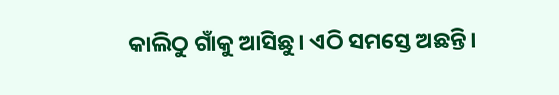କାଲିଠୁ ଗାଁକୁ ଆସିଛୁ। ଏଠି ସମସ୍ତେ ଅଛନ୍ତି।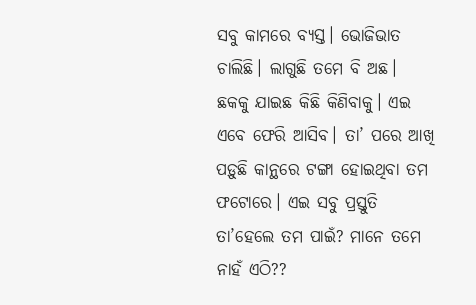ସବୁ କାମରେ ବ୍ୟସ୍ତ। ଭୋଜିଭାତ ଚାଲିଛି। ଲାଗୁଛି ତମେ ବି ଅଛ। ଛକକୁ ଯାଇଛ କିଛି କିଣିବାକୁ। ଏଇ ଏବେ ଫେରି ଆସିବ। ତା’ ପରେ ଆଖି ପଡ଼ୁଛି କାନ୍ଥରେ ଟଙ୍ଗା ହୋଇଥିବା ତମ ଫଟୋରେ। ଏଇ ସବୁ ପ୍ରସ୍ତୁତି ତା’ହେଲେ ତମ ପାଇଁ? ମାନେ ତମେ ନାହଁ ଏଠି??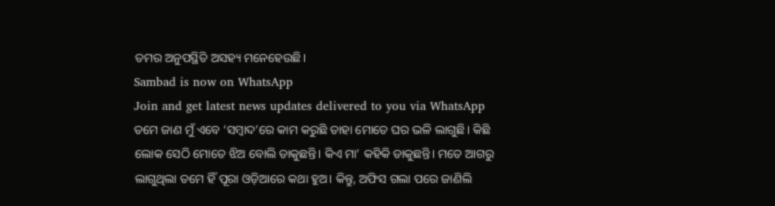ତମର ଅନୁପସ୍ଥିତି ଅସହ୍ୟ ମନେହେଉଛି।
Sambad is now on WhatsApp
Join and get latest news updates delivered to you via WhatsApp
ତମେ ଜାଣ ମୁଁ ଏବେ ‘ସମ୍ବାଦ’ରେ କାମ କରୁଛି ତାହା ମୋତେ ଘର ଭଳି ଲାଗୁଛି। କିଛି ଲୋକ ସେଠି ମୋତେ ଝିଅ ବୋଲି ଡାକୁଛନ୍ତି। କିଏ ମା’ କହିକି ଡାକୁଛନ୍ତି। ମତେ ଆଗରୁ ଲାଗୁଥିଲା ତମେ ହିଁ ପୂରା ଓଡ଼ିଆରେ କଥା ହୁଅ। କିନ୍ତୁ, ଅଫିସ ଗଲା ପରେ ଜାଣିଲି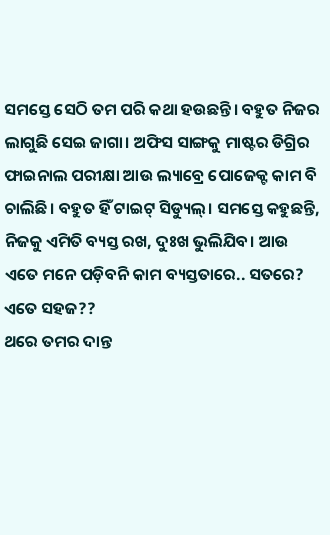ସମସ୍ତେ ସେଠି ତମ ପରି କଥା ହଉଛନ୍ତି। ବହୁତ ନିଜର ଲାଗୁଛି ସେଇ ଜାଗା। ଅଫିସ ସାଙ୍ଗକୁ ମାଷ୍ଟର ଡିଗ୍ରିର ଫାଇନାଲ ପରୀକ୍ଷା ଆଉ ଲ୍ୟାବ୍ରେ ପୋଜେକ୍ଟ କାମ ବି ଚାଲିଛି। ବହୁତ ହିଁ ଟାଇଟ୍ ସିଡ୍ୟୁଲ୍। ସମସ୍ତେ କହୁଛନ୍ତି, ନିଜକୁ ଏମିତି ବ୍ୟସ୍ତ ରଖ, ଦୁଃଖ ଭୁଲିଯିବ। ଆଉ ଏତେ ମନେ ପଡ଼ିବନି କାମ ବ୍ୟସ୍ତତାରେ.. ସତରେ? ଏତେ ସହଜ??
ଥରେ ତମର ଦାନ୍ତ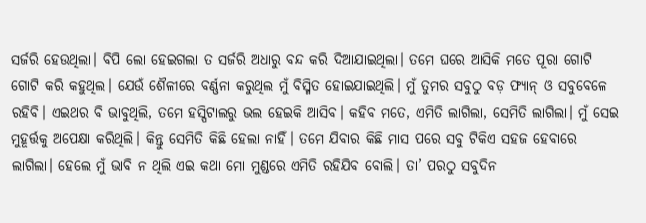ସର୍ଜରି ହେଉଥିଲା। ବିପି ଲୋ ହେଇଗଲା ତ ସର୍ଜରି ଅଧାରୁ ବନ୍ଦ କରି ଦିଆଯାଇଥିଲା। ତମେ ଘରେ ଆସିକି ମତେ ପୂରା ଗୋଟି ଗୋଟି କରି କହୁଥିଲ। ଯେଉଁ ଶୈଳୀରେ ବର୍ଣ୍ଣନା କରୁଥିଲ ମୁଁ ବିସ୍ମିତ ହୋଇଯାଇଥିଲି। ମୁଁ ତୁମର ସବୁଠୁ ବଡ଼ ଫ୍ୟାନ୍ ଓ ସବୁବେଳେ ରହିବି। ଏଇଥର ବି ଭାବୁଥିଲି, ତମେ ହସ୍ପିଟାଲରୁ ଭଲ ହେଇକି ଆସିବ। କହିବ ମତେ, ଏମିତି ଲାଗିଲା, ସେମିତି ଲାଗିଲା। ମୁଁ ସେଇ ମୁହୂର୍ତ୍ତକୁ ଅପେକ୍ଷା କରିଥିଲି। କିନ୍ତୁ ସେମିତି କିଛି ହେଲା ନାହିଁ। ତମେ ଯିବାର କିଛି ମାସ ପରେ ସବୁ ଟିକିଏ ସହଜ ହେବାରେ ଲାଗିଲା। ହେଲେ ମୁଁ ଭାବି ନ ଥିଲି ଏଇ କଥା ମୋ ମୁଣ୍ଡରେ ଏମିତି ରହିଯିବ ବୋଲି। ତା’ ପରଠୁ ସବୁଦିନ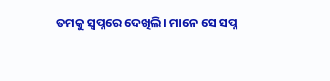ତମକୁ ସ୍ବପ୍ନରେ ଦେଖିଲି। ମାନେ ସେ ସପ୍ନ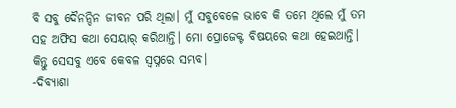ବି ସବୁ ଦୈନନ୍ଦିନ ଜୀବନ ପରି ଥିଲା। ମୁଁ ସବୁବେଳେ ଭାବେ କି ତମେ ଥିଲେ ମୁଁ ତମ ସହ ଅଫିସ କଥା ସେୟାର୍ କରିଥାନ୍ତି। ମୋ ପ୍ରୋଜେକ୍ଟ ବିଷୟରେ କଥା ହେଇଥାନ୍ତି। କିନ୍ତୁ ସେସବୁ ଏବେ କେବଳ ସ୍ବପ୍ନରେ ସମ୍ଭବ।
-ଦିବ୍ୟାଶା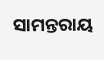ସାମନ୍ତରାୟ